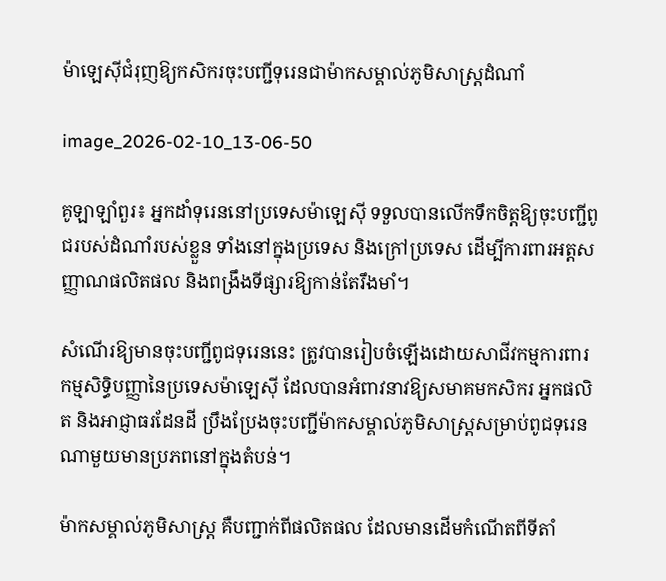ម៉ាឡេស៊ីជំរុញឱ្យកសិករចុះបញ្ជីទុរេនជាម៉ាកសម្គាល់ភូមិសាស្ត្រដំណាំ

image_2026-02-10_13-06-50

គូឡាឡាំពួរ៖ អ្នកដាំទុរេននៅប្រទេសម៉ាឡេស៊ី ទទួលបានលើកទឹកចិត្តឱ្យចុះបញ្ជីពូជរបស់ដំណាំរបស់ខ្លួន ទាំងនៅក្នុងប្រទេស និងក្រៅប្រទេស ដើម្បីការពារអត្តសញ្ញាណផលិតផល និងពង្រឹងទីផ្សារឱ្យកាន់តែរឹងមាំ។

សំណើរឱ្យមានចុះបញ្ជីពូជទុរេននេះ ត្រូវបានរៀបចំឡើងដោយសាជីវកម្មការពារកម្មសិទ្ធិបញ្ញានៃប្រទេសម៉ាឡេស៊ី ដែលបានអំពាវនាវឱ្យសមាគមកសិករ អ្នកផលិត និងអាជ្ញាធរដែនដី ប្រឹងប្រែងចុះបញ្ជីម៉ាកសម្គាល់ភូមិសាស្ត្រសម្រាប់ពូជទុរេនណាមួយមានប្រភពនៅក្នុងតំបន់។

ម៉ាកសម្គាល់ភូមិសាស្ត្រ គឺបញ្ជាក់ពីផលិតផល ដែលមានដើមកំណើតពីទីតាំ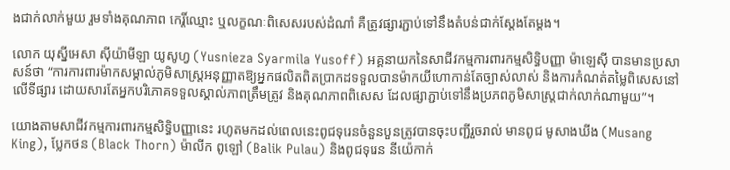ងជាក់លាក់មួយ រួមទាំងគុណភាព កេរ្តិ៍ឈ្មោះ ឬលក្ខណៈពិសេសរបស់ដំណាំ គឺត្រូវផ្សារភ្ជាប់ទៅនឹងតំបន់ជាក់ស្តែងតែម្តង។

លោក យុស្នីអេសា ស៊ីយ៉ាមីឡា យូសូហ្វ (Yusnieza Syarmila Yusoff) អគ្គនាយកនៃសាជីវកម្មការពារកម្មសិទ្ធិបញ្ញា ម៉ាឡេស៊ី បានមានប្រសាសន៍ថា “ការការពារម៉ាកសម្គាល់ភូមិសាស្ត្រអនុញ្ញាតឱ្យអ្នកផលិតពិតប្រាកដទទួលបានម៉ាកយីហោកាន់តែច្បាស់លាស់ និងការកំណត់តម្លៃពិសេសនៅលើទីផ្សារ ដោយសារតែអ្នកបរិភោគទទួលស្គាល់ភាពត្រឹមត្រូវ និងគុណភាពពិសេស ដែលផ្សាភ្ជាប់ទៅនឹងប្រភពភូមិសាស្ត្រជាក់លាក់ណាមួយ”។

យោងតាមសាជីវកម្មការពារកម្មសិទ្ធិបញ្ញានេះ រហូតមកដល់ពេលនេះពូជទុរេនចំនួនបួនត្រូវបានចុះបញ្ជីរួចរាល់ មានពូជ មូសាងឃីង (Musang King), ប្លែកថន (Black Thorn) ម៉ាលីក ពូឡៅ (Balik Pulau) និងពូជទុរេន នីយ៉េកាក់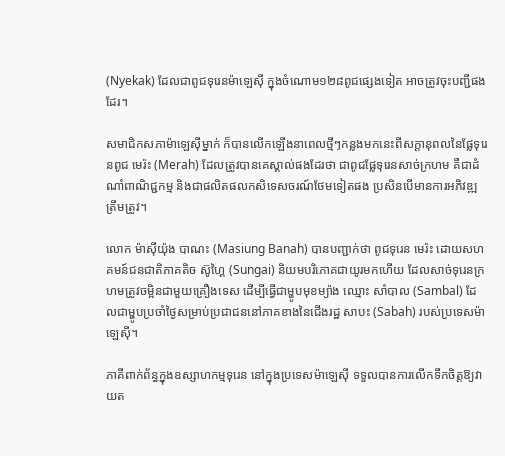(Nyekak) ដែលជាពូជទុរេនម៉ាឡេស៊ី ក្នុងចំណោម១២៨ពូជផ្សេងទៀត អាចត្រូវចុះបញ្ជីផងដែរ។

សមាជិកសភាម៉ាឡេស៊ីម្នាក់ ក៏បានលើកឡើងនាពេលថ្មីៗកន្លងមកនេះពីសក្តានុពលនៃផ្លែទុរេនពូជ មេរ៉ះ (Merah) ដែលត្រូវបានគេស្គាល់ផងដែរថា ជាពូជផ្លែទុរេនសាច់ក្រហម គឺជាដំណាំពាណិជ្ជកម្ម និងជាផលិតផលកសិទេសចរណ៍ថែមទៀតផង ប្រសិនបើមានការអភិវឌ្ឍត្រឹមត្រូវ។

លោក ម៉ាស៊ីយ៉ុង បាណះ (Masiung Banah) បានបញ្ជាក់ថា ពូជទុរេន មេរ៉ះ ដោយសហគមន៍ជនជាតិភាគតិច ស៊ូហ្គៃ (Sungai) និយមបរិភោគជាយូរមកហើយ ដែលសាច់ទុរេនក្រហមត្រូវចម្អិនជាមួយគ្រឿងទេស ដើម្បីធ្វើជាម្ហូបមុខម្យ៉ាង ឈ្មោះ សាំបាល (Sambal) ដែលជាម្ហូបប្រចាំថ្ងៃសម្រាប់ប្រជាជននៅភាគខាងនៃជើងរដ្ឋ សាបះ (Sabah) របស់ប្រទេសម៉ាឡេស៊ី។

ភាគីពាក់ព័ន្ធក្នុងឧស្សាហកម្មទុរេន នៅក្នុងប្រទេសម៉ាឡេស៊ី ទទួលបានការលើកទឹកចិត្តឱ្យវាយត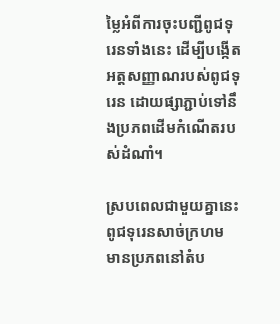ម្លៃអំពីការចុះបញ្ជីពូជទុរេនទាំងនេះ ដើម្បីបង្កើតអត្តសញ្ញាណរបស់ពូជទុរេន ដោយផ្សាភ្ជាប់ទៅនឹងប្រភពដើមកំណើតរបស់ដំណាំ។

ស្របពេលជាមួយគ្នានេះ ពូជទុរេនសាច់ក្រហម មានប្រភពនៅតំប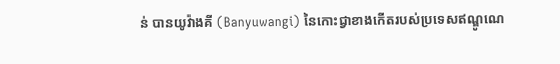ន់ បានយូវ៉ាងគី (Banyuwangi) នៃកោះជ្វាខាងកើតរបស់ប្រទេសឥណ្ឌូណេ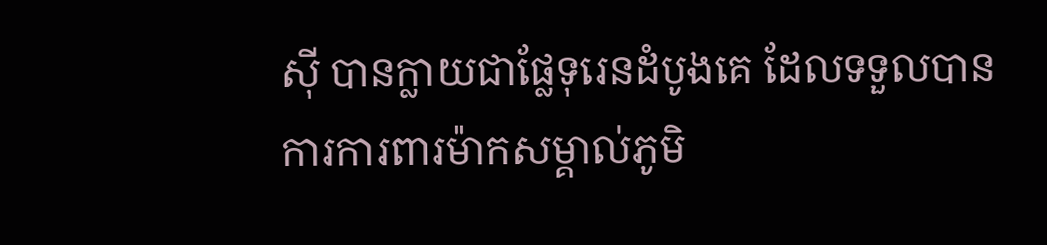ស៊ី បានក្លាយជាផ្លែទុរេនដំបូងគេ ដែលទទួលបានការការពារម៉ាកសម្គាល់ភូមិ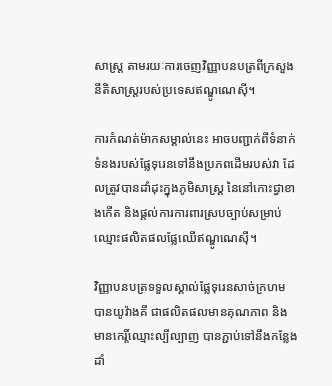សាស្ត្រ តាមរយៈការចេញវិញ្ញាបនបត្រពីក្រសួងនីតិសាស្ត្ររបស់ប្រទេសឥណ្ឌូណេស៊ី។

ការកំណត់ម៉ាកសម្គាល់នេះ អាចបញ្ជាក់ពីទំនាក់ទំនងរបស់ផ្លែទុរេនទៅនឹងប្រភពដើមរបស់វា ដែលត្រូវបានដាំដុះក្នុងភូមិសាស្ត្រ នៃនៅកោះជ្វាខាងកើត និងផ្តល់ការការពារស្របច្បាប់សម្រាប់ឈ្មោះផលិតផលផ្លែឈើឥណ្ឌូណេស៊ី។

វិញ្ញាបនបត្រទទួលស្គាល់ផ្លែទុរេនសាច់ក្រហម បានយូវ៉ាងគី ជាផលិតផលមានគុណភាព និងមានកេរ្តិ៍ឈ្មោះល្បីល្បាញ បានភ្ជាប់ទៅនឹងកន្លែងដាំ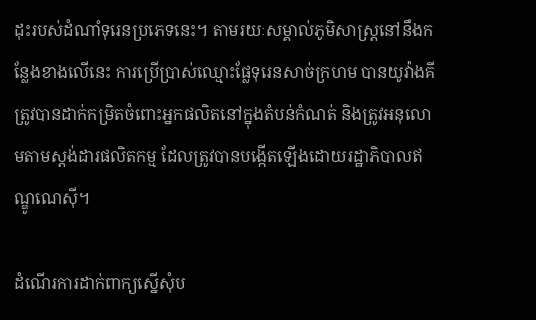ដុះរបស់ដំណាំទុរេនប្រភេទនេះ។ តាមរយៈសម្គាល់ភូមិសាស្ត្រនៅនឹងកន្លែងខាងលើនេះ ការប្រើប្រាស់ឈ្មោះផ្លែទុរេនសាច់ក្រហម បានយូវ៉ាងគី ត្រូវបានដាក់កម្រិតចំពោះអ្នកផលិតនៅក្នុងតំបន់កំណត់ និងត្រូវអនុលោមតាមស្តង់ដារផលិតកម្ម ដែលត្រូវបានបង្កើតឡើងដោយរដ្ឋាភិបាលឥណ្ឌូណេស៊ី។

ដំណើរការដាក់ពាក្យស្នើសុំប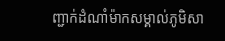ញ្ជាក់ដំណាំម៉ាកសម្គាល់ភូមិសា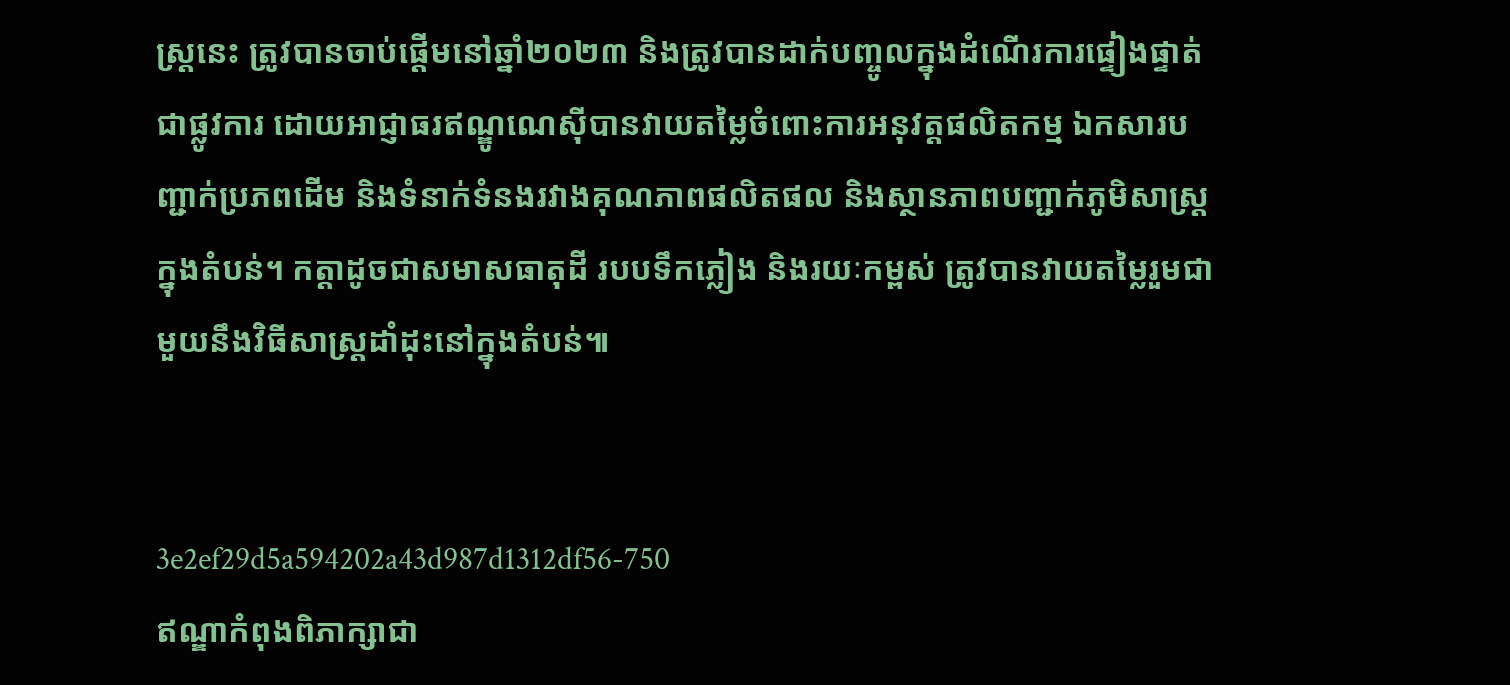ស្ត្រនេះ ត្រូវបានចាប់ផ្តើមនៅឆ្នាំ២០២៣ និងត្រូវបានដាក់បញ្ចូលក្នុងដំណើរការផ្ទៀងផ្ទាត់ជាផ្លូវការ ដោយអាជ្ញាធរឥណ្ឌូណេស៊ីបានវាយតម្លៃចំពោះការអនុវត្តផលិតកម្ម ឯកសារបញ្ជាក់ប្រភពដើម និងទំនាក់ទំនងរវាងគុណភាពផលិតផល និងស្ថានភាពបញ្ជាក់ភូមិសាស្ត្រក្នុងតំបន់។ កត្តាដូចជាសមាសធាតុដី របបទឹកភ្លៀង និងរយៈកម្ពស់ ត្រូវបានវាយតម្លៃរួមជាមួយនឹងវិធីសាស្ត្រដាំដុះនៅក្នុងតំបន់៕


3e2ef29d5a594202a43d987d1312df56-750
ឥណ្ឌាកំពុងពិភាក្សាជា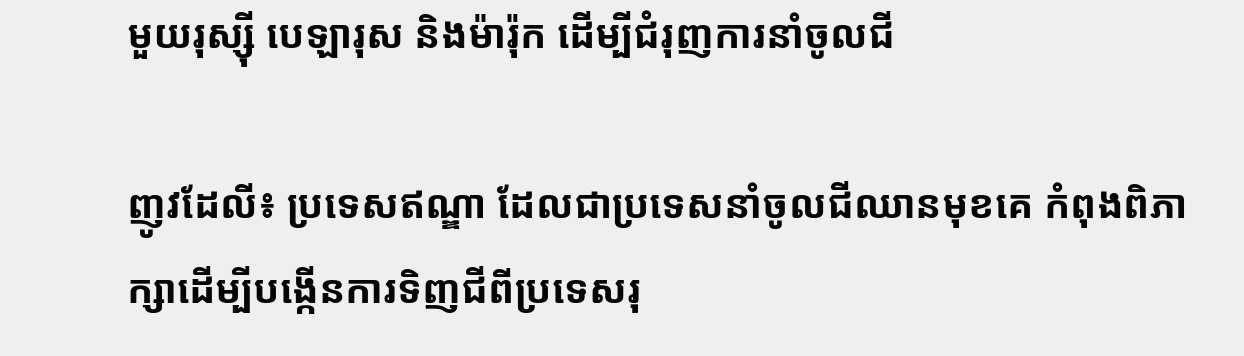មួយរុស្ស៊ី បេឡារុស និងម៉ារ៉ុក ដើម្បីជំរុញការនាំចូលជី

ញូវដែលី៖ ប្រទេសឥណ្ឌា ដែលជាប្រទេសនាំចូលជីឈានមុខគេ កំពុងពិភាក្សាដើម្បីបង្កើនការទិញជីពីប្រទេសរុ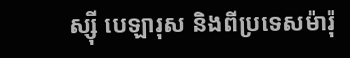ស្ស៊ី បេឡារុស និងពីប្រទេសម៉ារ៉ុ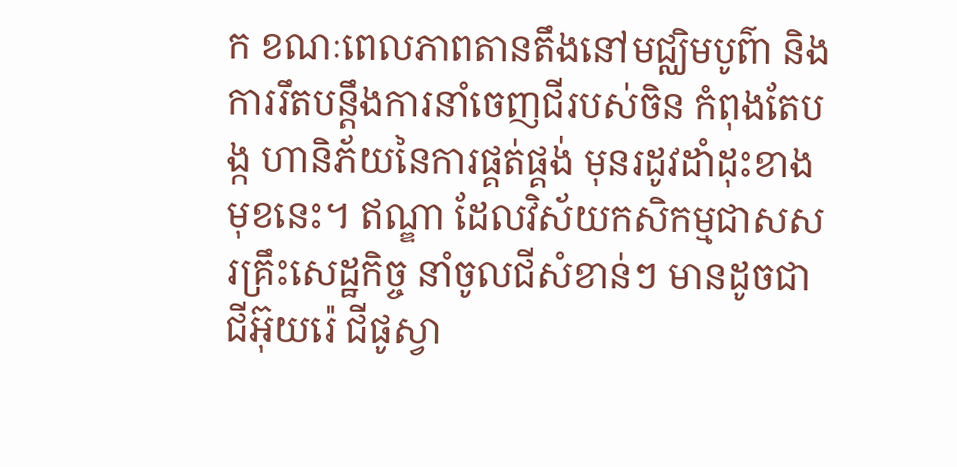ក ខណៈពេលភាពតានតឹងនៅមជ្ឈិមបូព៌ា និងការរឹតបន្តឹងការនាំចេញជីរបស់ចិន កំពុងតែបង្ក ហានិភ័យនៃការផ្គត់ផ្គង់ មុនរដូវដាំដុះខាងមុខនេះ។ ឥណ្ឌា ដែលវិស័យកសិកម្មជាសសរគ្រឹះសេដ្ឋកិច្ច នាំចូលជីសំខាន់ៗ មានដូចជា ជីអ៊ុយរ៉េ ជីផូស្វា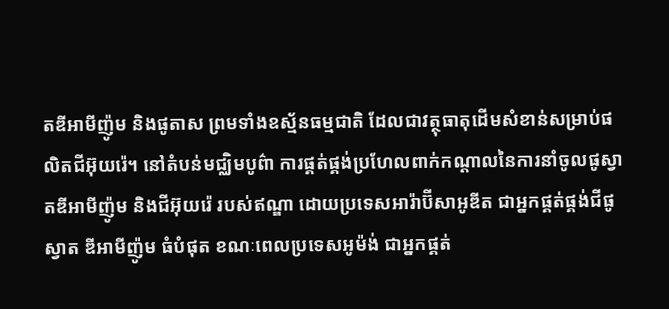តឌីអាមីញ៉ូម និងផូតាស ព្រមទាំងឧស្ម័នធម្មជាតិ ដែលជាវត្ថុធាតុដើមសំខាន់សម្រាប់ផលិតជីអ៊ុយរ៉េ។ នៅតំបន់មជ្ឈិមបូព៌ា ការផ្គត់ផ្គង់ប្រហែលពាក់កណ្តាលនៃការនាំចូលផូស្វាតឌីអាមីញ៉ូម និងជីអ៊ុយរ៉េ របស់ឥណ្ឌា ដោយប្រទេសអារ៉ាប៊ីសាអូឌីត ជាអ្នកផ្គត់ផ្គង់ជីផូស្វាត ឌីអាមីញ៉ូម ធំបំផុត ខណៈពេលប្រទេសអូម៉ង់ ជាអ្នកផ្គត់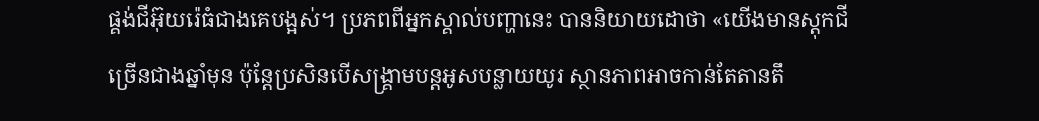ផ្គង់ជីអ៊ុយរ៉េធំជាងគេបង្អស់។ ប្រភពពីអ្នកស្គាល់បញ្ហានេះ បាននិយាយដោថា «យើងមានស្តុកជីច្រើនជាងឆ្នាំមុន ប៉ុន្តែប្រសិនបើសង្គ្រាមបន្តអូសបន្លាយយូរ ស្ថានភាពអាចកាន់តែតានតឹ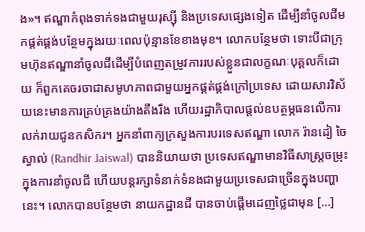ង»។ ឥណ្ឌាកំពុងទាក់ទងជាមួយរុស្ស៊ី និងប្រទេសផ្សេងទៀត ដើម្បីនាំចូលជីមកផ្គត់ផ្គង់បន្ថែមក្នុងរយៈពេលប៉ុន្មានខែខាងមុខ។ លោកបន្ថែមថា ទោះបីជាក្រុមហ៊ុនឥណ្ឌានាំចូលជីដើម្បីបំពេញតម្រូវការរបស់ខ្លួនជាលក្ខណៈបុគ្គលក៏ដោយ ក៏ពួកគេចរចាជាសមូហភាពជាមួយអ្នកផ្គត់ផ្គង់ក្រៅប្រទេស ដោយសារវិស័យនេះមានការគ្រប់គ្រងយ៉ាងតឹងរឹង ហើយរដ្ឋាភិបាលផ្តល់ឧបត្ថម្ភធនលើការលក់រាយជូនកសិករ។ អ្នកនាំពាក្យក្រសួងការបរទេសឥណ្ឌា លោក រ៉ានដៀ ចៃស្វាល់ (Randhir Jaiswal) បាននិយាយថា ប្រទេសឥណ្ឌាមានវិធីសាស្ត្រចម្រុះក្នុងការនាំចូលជី ហើយបន្តរក្សាទំនាក់ទំនងជាមួយប្រទេសជាច្រើនក្នុងបញ្ហានេះ។ លោកបានបន្ថែមថា នាយកដ្ឋានជី បានចាប់ផ្តើមដេញថ្លៃជាមុន […]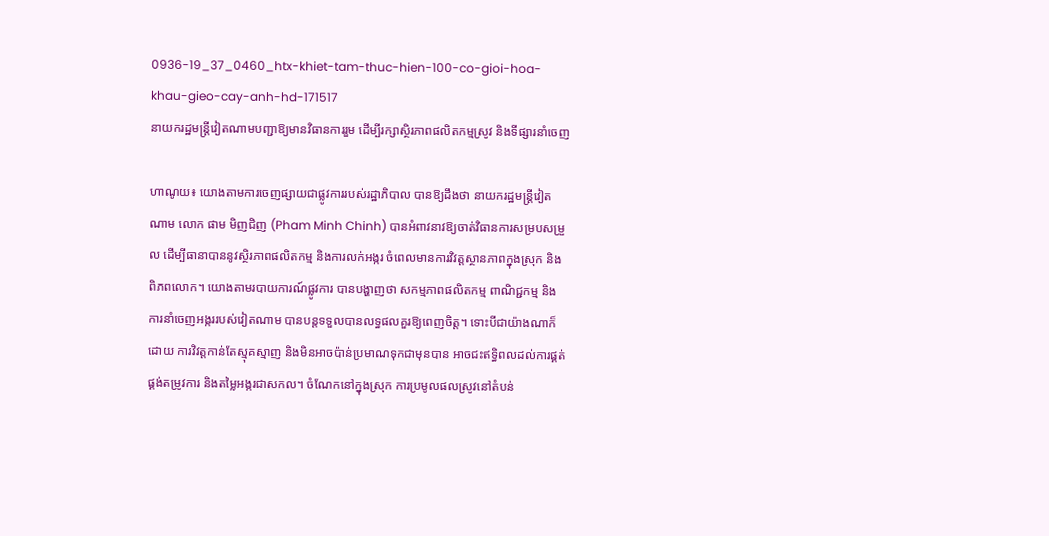0936-19_37_0460_htx-khiet-tam-thuc-hien-100-co-gioi-hoa-khau-gieo-cay-anh-hd-171517
នាយករដ្ឋមន្ត្រីវៀតណាមបញ្ជាឱ្យមានវិធានការរួម ដើម្បីរក្សាស្ថិរភាពផលិតកម្មស្រូវ និងទីផ្សារនាំចេញ

ហាណូយ៖ យោងតាមការចេញផ្សាយជាផ្លូវការរបស់រដ្ឋាភិបាល បានឱ្យដឹងថា នាយករដ្ឋមន្ត្រីវៀតណាម លោក ផាម មិញជិញ (Pham Minh Chinh) បានអំពាវនាវឱ្យចាត់វិធានការសម្របសម្រួល ដើម្បីធានាបាននូវស្ថិរភាពផលិតកម្ម និងការលក់អង្ករ ចំពេលមានការវិវត្តស្ថានភាពក្នុងស្រុក និងពិភពលោក។ យោងតាមរបាយការណ៍ផ្លូវការ បានបង្ហាញថា សកម្មភាពផលិតកម្ម ពាណិជ្ជកម្ម និងការនាំចេញអង្កររបស់វៀតណាម បានបន្តទទួលបានលទ្ធផលគួរឱ្យពេញចិត្ត។ ទោះបីជាយ៉ាងណាក៏ដោយ ការវិវត្តកាន់តែស្មុគស្មាញ និងមិនអាចប៉ាន់ប្រមាណទុកជាមុនបាន អាចជះឥទ្ធិពលដល់ការផ្គត់ផ្គង់តម្រូវការ និងតម្លៃអង្ករជាសកល។ ចំណែកនៅក្នុងស្រុក ការប្រមូលផលស្រូវនៅតំបន់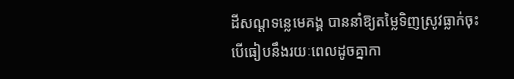ដីសណ្ដទន្លេមេគង្គ បាននាំឱ្យតម្លៃទិញស្រូវធ្លាក់ចុះ បើធៀបនឹងរយៈពេលដូចគ្នាកា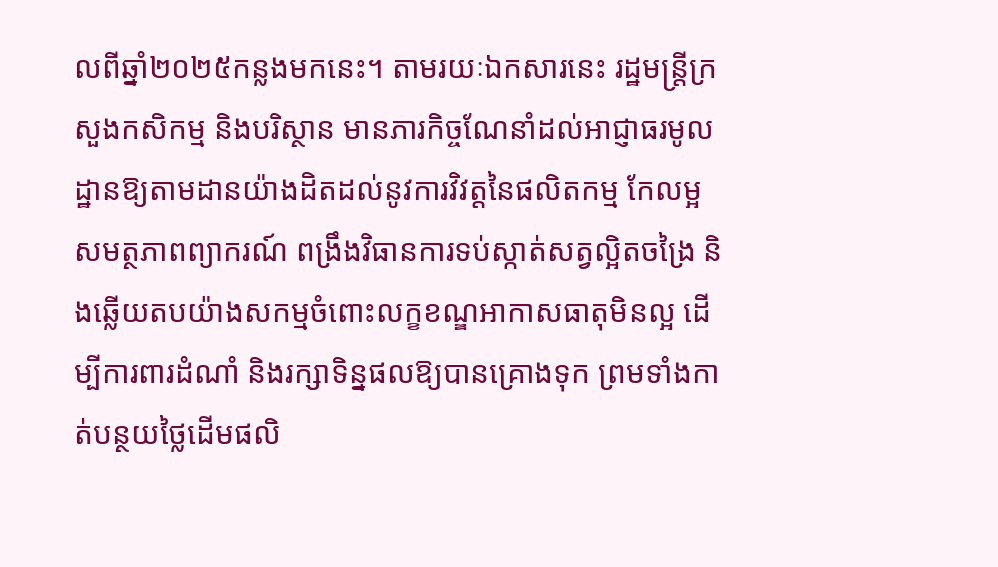លពីឆ្នាំ២០២៥កន្លងមកនេះ។ តាមរយៈឯកសារនេះ រដ្ឋមន្ត្រីក្រសួងកសិកម្ម និងបរិស្ថាន មានភារកិច្ចណែនាំដល់អាជ្ញាធរមូលដ្ឋានឱ្យតាមដានយ៉ាងដិតដល់នូវការវិវត្តនៃផលិតកម្ម កែលម្អសមត្ថភាពព្យាករណ៍ ពង្រឹងវិធានការទប់ស្កាត់សត្វល្អិតចង្រៃ និងឆ្លើយតបយ៉ាងសកម្មចំពោះលក្ខខណ្ឌអាកាសធាតុមិនល្អ ដើម្បីការពារដំណាំ និងរក្សាទិន្នផលឱ្យបានគ្រោងទុក ព្រមទាំងកាត់បន្ថយថ្លៃដើមផលិ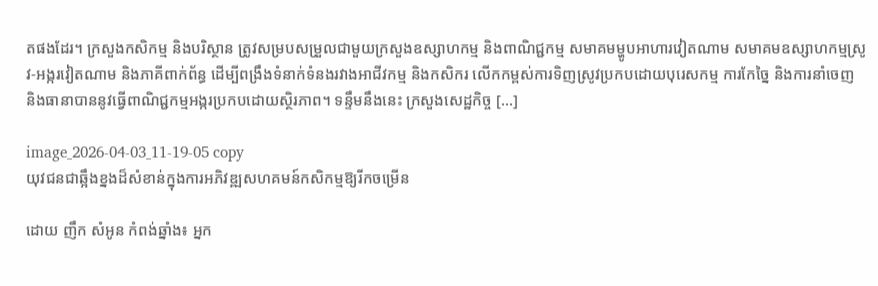តផងដែរ។ ក្រសួងកសិកម្ម និងបរិស្ថាន ត្រូវសម្របសម្រួលជាមួយក្រសួងឧស្សាហកម្ម និងពាណិជ្ជកម្ម សមាគមម្ហូបអាហារវៀតណាម សមាគមឧស្សាហកម្មស្រូវ-អង្ករវៀតណាម និងភាគីពាក់ព័ន្ធ ដើម្បីពង្រឹងទំនាក់ទំនងរវាងអាជីវកម្ម និងកសិករ លើកកម្ពស់ការទិញស្រូវប្រកបដោយបុរេសកម្ម ការកែច្នៃ និងការនាំចេញ និងធានាបាននូវធ្វើពាណិជ្ជកម្មអង្ករប្រកបដោយស្ថិរភាព។ ទន្ទឹមនឹងនេះ ក្រសួងសេដ្ឋកិច្ច […]

image_2026-04-03_11-19-05 copy
យុវជនជាឆ្អឹងខ្នងដ៏សំខាន់ក្នុងការអភិវឌ្ឍសហគមន៍កសិកម្មឱ្យរីកចម្រើន

ដោយ ញឹក សំអូន កំពង់ឆ្នាំង៖ អ្នក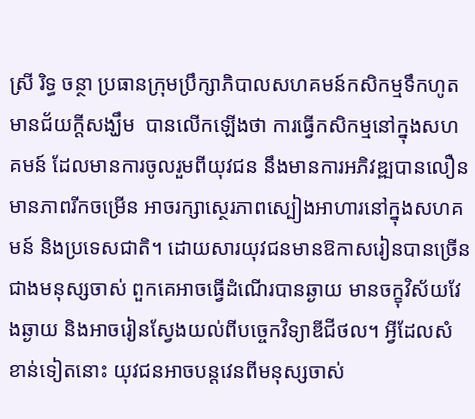ស្រី រិទ្ធ ចន្ថា ប្រធានក្រុមប្រឹក្សាភិបាលសហគមន៍កសិកម្មទឹកហូតមានជ័យក្ដីសង្ឃឹម  បានលើកឡើងថា ការធ្វើកសិកម្មនៅក្នុងសហគមន៍ ដែលមានការចូលរួមពីយុវជន នឹងមានការអភិវឌ្ឍបានលឿន មានភាពរីកចម្រើន អាចរក្សាស្ថេរភាពស្បៀងអាហារនៅក្នុងសហគមន៍ និងប្រទេសជាតិ។ ដោយសារយុវជនមានឱកាសរៀនបានច្រើនជាងមនុស្សចាស់ ពួកគេអាចធ្វើដំណើរបានឆ្ងាយ មានចក្ខុវិស័យវែងឆ្ងាយ និងអាចរៀនស្វែងយល់ពីបច្ចេកវិទ្យាឌីជីថល។ អ្វីដែលសំខាន់ទៀតនោះ យុវជនអាចបន្តវេនពីមនុស្សចាស់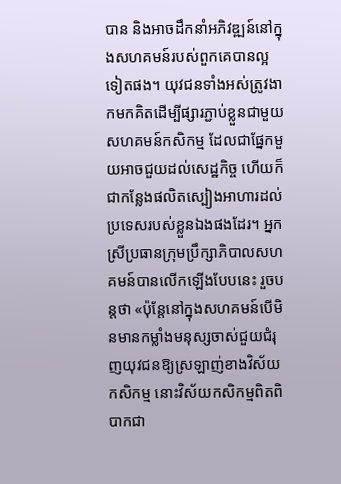បាន និងអាចដឹកនាំអភិវឌ្ឍន៍នៅក្នុងសហគមន៍របស់ពួកគេបានល្អទៀតផង។ យុវជនទាំងអស់ត្រូវងាកមកគិតដើម្បីផ្សារភ្ជាប់ខ្លួនជាមួយសហគមន៍កសិកម្ម ដែលជាផ្នែកមួយអាចជួយដល់សេដ្ឋកិច្ច ហើយក៏ជាកន្លែងផលិតស្បៀងអាហារដល់ប្រទេសរបស់ខ្លួនឯងផងដែរ។ អ្នកស្រីប្រធានក្រុមប្រឹក្សាភិបាលសហគមន៍បានលើកឡើងបែបនេះ រួចបន្តថា «ប៉ុន្តែនៅក្នុងសហគមន៍បើមិនមានកម្លាំងមនុស្សចាស់ជួយជំរុញយុវជនឱ្យស្រឡាញ់ខាងវិស័យកសិកម្ម នោះវិស័យកសិកម្មពិតពិបាកជា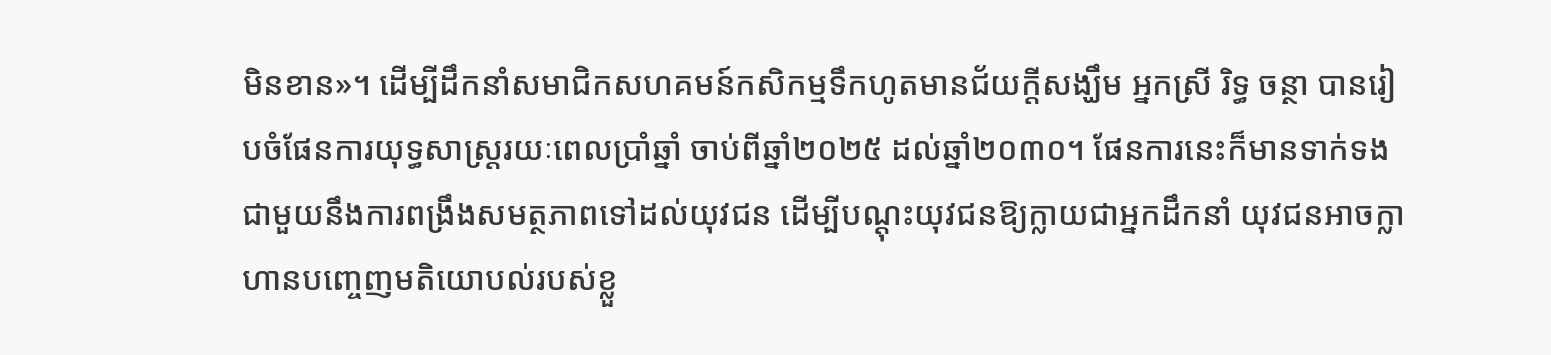មិនខាន»។ ដើម្បីដឹកនាំសមាជិកសហគមន៍កសិកម្មទឹកហូតមានជ័យក្ដីសង្ឃឹម អ្នកស្រី រិទ្ធ ចន្ថា បានរៀបចំផែនការយុទ្ធសាស្រ្តរយៈពេលប្រាំឆ្នាំ ចាប់ពីឆ្នាំ២០២៥ ដល់ឆ្នាំ២០៣០។ ផែនការនេះក៏មានទាក់ទងជាមួយនឹងការពង្រឹងសមត្ថភាពទៅដល់យុវជន ដើម្បីបណ្ដុះយុវជនឱ្យក្លាយជាអ្នកដឹកនាំ យុវជនអាចក្លាហានបញ្ចេញមតិយោបល់របស់ខ្លួ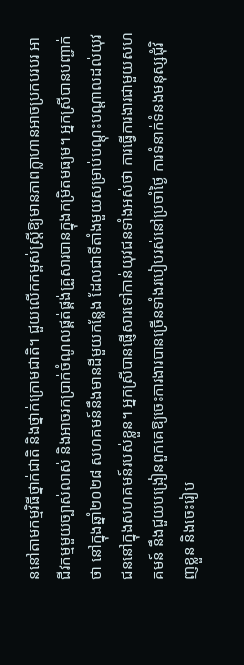ននៅតាមកម្មវិធីថ្នាក់ជាតិ និងថ្នាក់ក្រោមជាតិ។ ជួយលើកកម្ពស់ស្រ្តីឱ្យមានភាពក្លាហានអាចប្រកបរបរ អាជីវកម្មមួយច្បាស់លាស់ និងអាចរកបា្រក់ចំណូលផ្គត់ផ្គង់គ្រួសារបានក្នុងកម្រិតមធ្យម។ អ្នកស្រីបានបញ្ជាក់ថា នៅក្នុងឆ្នាំ២០២៨ សហគមន៍នឹងមានដីមួយកន្លែង ដែលជាទីតាំងមួយសម្រាប់បណ្ដុះបណ្ដាលដល់យុវជននៅក្នុងសហគមន៍របស់ខ្លួន។ អ្នកស្រីបានផ្ញើសារទៅកាន់យុវជនទាំងអស់ថា ការធ្វើការងារជាមួយសហគមន៍ នឹងជួយបង្រៀនពួកគេឱ្យចេះការងារបានច្រើនទាំងរបៀបរស់នៅប្រចាំថ្ងៃ ការទំនាក់ទំនងមនុស្សជុំវិញខ្លួន និងចេះរៀប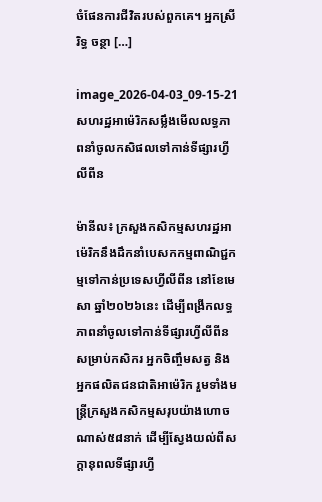ចំផែនការជីវិតរបស់ពួកគេ។ អ្នកស្រី  រិទ្ធ ចន្ថា […]

image_2026-04-03_09-15-21
សហរដ្ឋអាម៉េរិកសម្លឹងមើលលទ្ធភាពនាំចូលកសិផលទៅកាន់ទីផ្សារហ្វីលីពីន

ម៉ានីល៖ ក្រសួងកសិកម្មសហរដ្ឋអាម៉េរិកនឹងដឹកនាំបេសកកម្មពាណិជ្ជកម្មទៅកាន់ប្រទេសហ្វីលីពីន នៅខែមេសា ឆ្នាំ២០២៦នេះ ដើម្បីពង្រីកលទ្ធភាពនាំចូលទៅកាន់ទីផ្សារហ្វីលីពីនសម្រាប់កសិករ អ្នកចិញ្ចឹមសត្វ និងអ្នកផលិតជនជាតិអាម៉េរិក រួមទាំងមន្ត្រីក្រសួងកសិកម្មសរុបយ៉ាងហោចណាស់៥៨នាក់ ដើម្បីស្វែងយល់ពីសក្តានុពលទីផ្សារហ្វី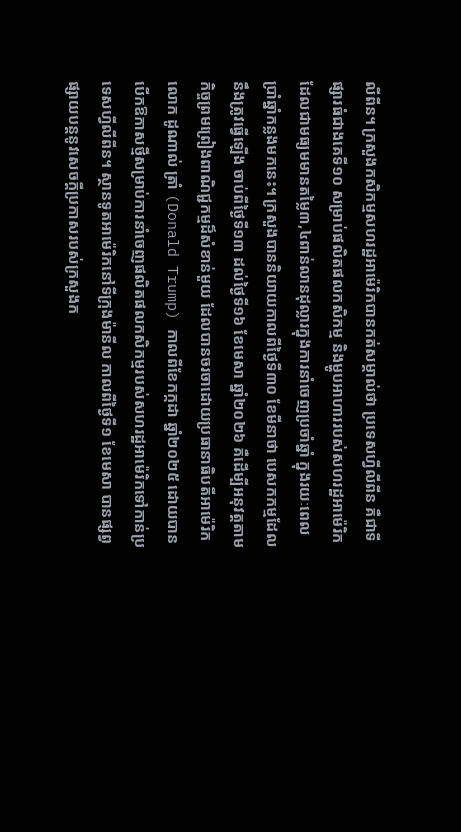លីពីន។ ក្រសួងកសិកម្មសហរដ្ឋអាម៉េរិកបានកត់សម្គាល់ថា ប្រទេសហ្វីលីពីន គឺជាទីផ្សារធំជាងគេទី១០ សម្រាប់ផលិតផលកសិកម្ម និងម្ហូបអាហាររបស់សហរដ្ឋអាម៉េរិក ដែលជាមធ្យមមានតម្លៃ៣,៤ពាន់លានដុល្លារក្នុងការនាំចេញប្រចាំឆ្នាំ ក្នុងរយៈពេលប្រាំឆ្នាំកន្លងមកនេះ។ ក្រសួងបាននិយាយកាលពីថ្ងៃទី៣០ ខែមីនាថា បេសកកម្មដែលនឹងត្រូវធ្វើឡើង ចាប់ពីថ្ងៃទី១៣ ដល់ថ្ងៃទី១៦ ខែមេសា ឆ្នាំ២០២៦ គឺដើម្បីអនុវត្តតាមកិច្ចព្រមព្រៀងពាណិជ្ជកម្មដ៏សំខាន់មួយ ដែលបានចរចាដោយប្រធានាធិបតីអាម៉េរិក លោក ដូណាល់ ត្រាំ (Donald Trump) កាលពីខែកក្កដា ឆ្នាំ២០២៥ ដោយបានបើកឱកាសថ្មីសម្រាប់ការនាំចេញផលិតផលកសិកម្មរបស់សហរដ្ឋអាម៉េរិកទៅកាន់ប្រទេសហ្វីលីពីន។ ស្ថានទូតអាម៉េរិកនៅទីក្រុងម៉ានីល កាលពីថ្ងៃទី១ ខែមេសា បានផ្សព្វផ្សាយបន្តនូវសេចក្តីប្រកាសរបស់ក្រសួងក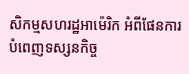សិកម្មសហរដ្ឋអាម៉េរិក អំពីផែនការបំពេញទស្សនកិច្ច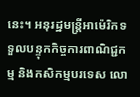នេះ។ អនុរដ្ឋមន្ត្រីអាម៉េរិកទទួលបន្ទុកកិច្ចការពាណិជ្ជកម្ម និងកសិកម្មបរទេស លោ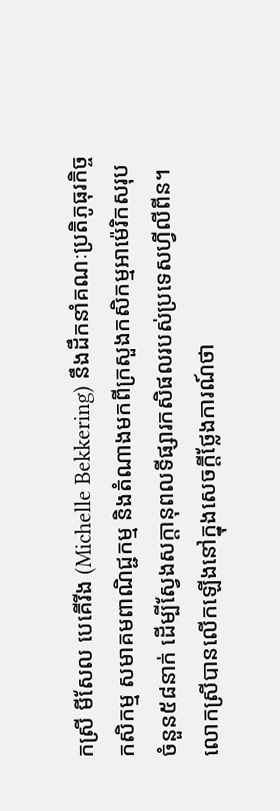កស្រី មីសែល បេគើរីង (Michelle Bekkering) នឹងដឹកនាំគណៈប្រតិភូធុរកិច្ចកសិកម្ម សមាគមពាណិជ្ជកម្ម និងតំណាងមកពីក្រសួងកសិកម្មអាម៉េរិកសរុបចំនួន៥៨នាក់ ដើម្បីស្វែងសក្តានុពលទីផ្សារកសិផលរបស់ប្រទេសហ្វីលីពីន។ លោកស្រីបានលើកឡើងនៅក្នុងសេចក្តីថ្លែងការណ៍ថា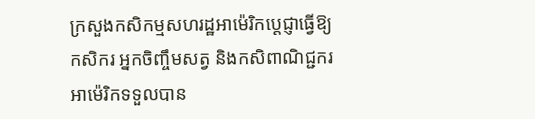ក្រសួងកសិកម្មសហរដ្ឋអាម៉េរិកប្តេជ្ញាធ្វើឱ្យកសិករ អ្នកចិញ្ចឹមសត្វ និងកសិពាណិជ្ជករអាម៉េរិកទទួលបាន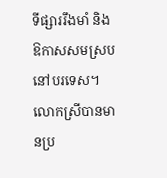ទីផ្សាររឹងមាំ និងឱកាសសមស្របនៅបរទេស។ លោកស្រីបានមានប្រ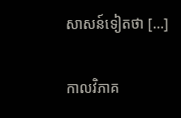សាសន៍ទៀតថា […]

កាលវិភាគ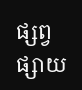ផ្សព្វផ្សាយ